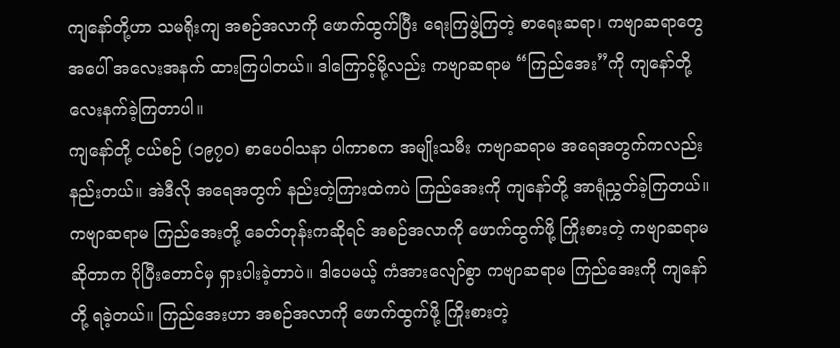ကျနော်တို့ဟာ သမရိုးကျ အစဉ်အလာကို ဖောက်ထွက်ပြီး ရေးကြဖွဲ့ကြတဲ့ စာရေးဆရာ၊ ကဗျာဆရာတွေ အပေါ် အလေးအနက် ထားကြပါတယ်။ ဒါကြောင့်မို့လည်း ကဗျာဆရာမ “ကြည်အေး”ကို ကျနော်တို့ လေးနက်ခဲ့ကြတာပါ။
ကျနော်တို့ ငယ်စဉ် (၁၉၇၀) စာပေဝါသနာ ပါကာစက အမျိုးသမီး ကဗျာဆရာမ အရေအတွက်ကလည်း နည်းတယ်။ အဲဒီလို အရေအတွက် နည်းတဲ့ကြားထဲကပဲ ကြည်အေးကို ကျနော်တို့ အာရုံညွှတ်ခဲ့ကြတယ်။
ကဗျာဆရာမ ကြည်အေးတို့ ခေတ်တုန်းကဆိုရင် အစဉ်အလာကို ဖောက်ထွက်ဖို့ ကြိုးစားတဲ့ ကဗျာဆရာမ ဆိုတာက ပိုပြီးတောင်မှ ရှားပါးခဲ့တာပဲ။ ဒါပေမယ့် ကံအားလျော်စွာ ကဗျာဆရာမ ကြည်အေးကို ကျနော်တို့ ရခဲ့တယ်။ ကြည်အေးဟာ အစဉ်အလာကို ဖောက်ထွက်ဖို့ ကြိုးစားတဲ့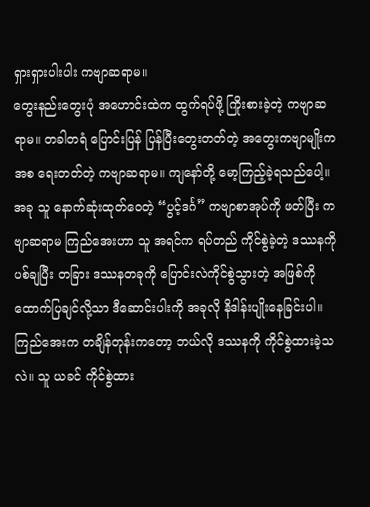ရှားရှားပါးပါး ကဗျာဆရာမ။
တွေးနည်းတွေးပုံ အဟောင်းထဲက ထွက်ရပ်ဖို့ ကြိုးစားခဲ့တဲ့ ကဗျာဆရာမ။ တခါတရံ ပြောင်းပြန် ပြန်ပြီးတွေးတတ်တဲ့ အတွေးကဗျာမျိုးကအစ ရေးတတ်တဲ့ ကဗျာဆရာမ။ ကျနော်တို့ မော့ကြည့်ခဲ့ရသည်ပေါ့။
အခု သူ နောက်ဆုံးထုတ်ဝေတဲ့ “ပွင့်ဒင်္ဂ” ကဗျာစာအုပ်ကို ဖတ်ပြီး ကဗျာဆရာမ ကြည်အေးဟာ သူ အရင်က ရပ်တည် ကိုင်စွဲခဲ့တဲ့ ဒဿနကို ပစ်ချပြီး တခြား ဒဿနတခုကို ပြောင်းလဲကိုင်စွဲသွားတဲ့ အဖြစ်ကို ထောက်ပြချင်လို့သာ ဒီဆောင်းပါးကို အခုလို နိဒါန်းပျိုးနေခြင်းပါ။
ကြည်အေးက တချိန်တုန်းကတော့ ဘယ်လို ဒဿနကို ကိုင်စွဲထားခဲ့သလဲ။ သူ ယခင် ကိုင်စွဲထား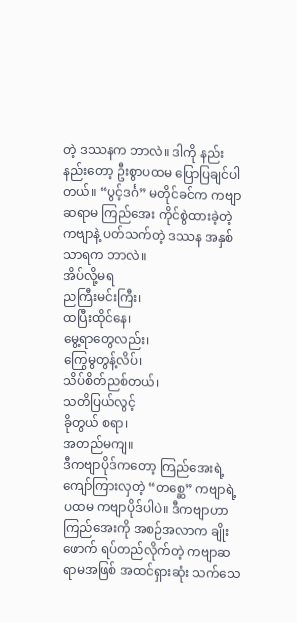တဲ့ ဒဿနက ဘာလဲ။ ဒါကို နည်းနည်းတော့ ဦးစွာပထမ ပြောပြချင်ပါတယ်။ “ပွင့်ဒင်္ဂ” မတိုင်ခင်က ကဗျာဆရာမ ကြည်အေး ကိုင်စွဲထားခဲ့တဲ့ကဗျာနဲ့ ပတ်သက်တဲ့ ဒဿန အနှစ်သာရက ဘာလဲ။
အိပ်လို့မရ
ညကြီးမင်းကြီး၊
ထပြီးထိုင်နေ၊
မွေ့ရာတွေလည်း၊
ကြွေမွတွန့်လိပ်၊
သိပ်စိတ်ညစ်တယ်၊
သတိပြယ်လွင့်
ခိုတွယ် စရာ၊
အတည်မကျ။
ဒီကဗျာပိုဒ်ကတော့ ကြည်အေးရဲ့ကျော်ကြားလှတဲ့ “တစ္ဆေ” ကဗျာရဲ့ ပထမ ကဗျာပိုဒ်ပါပဲ။ ဒီကဗျာဟာ ကြည်အေးကို အစဉ်အလာက ချိုးဖောက် ရပ်တည်လိုက်တဲ့ ကဗျာဆရာမအဖြစ် အထင်ရှားဆုံး သက်သေ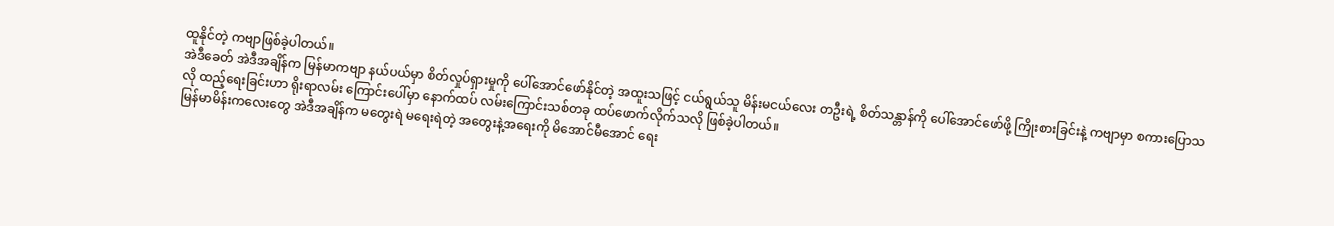ထူနိုင်တဲ့ ကဗျာဖြစ်ခဲ့ပါတယ်။
အဲဒီခေတ် အဲဒီအချိန်က မြန်မာကဗျာ နယ်ပယ်မှာ စိတ်လှုပ်ရှားမှုကို ပေါ်အောင်ဖော်နိုင်တဲ့ အထူးသဖြင့် ငယ်ရွယ်သူ မိန်းမငယ်လေး တဦးရဲ့ စိတ်သန္တာန်ကို ပေါ်အောင်ဖော်ဖို့ ကြိုးစားခြင်းနဲ့ ကဗျာမှာ စကားပြောသလို ထည့်ရေးခြင်းဟာ ရိုးရာလမ်း ကြောင်းပေါ်မှာ နောက်ထပ် လမ်းကြောင်းသစ်တခု ထပ်ဖောက်လိုက်သလို ဖြစ်ခဲ့ပါတယ်။
မြန်မာမိန်းကလေးတွေ အဲဒီအချိန်က မတွေးရဲ မရေးရဲတဲ့ အတွေးနဲ့အရေးကို မိအောင်မီအောင် ရေး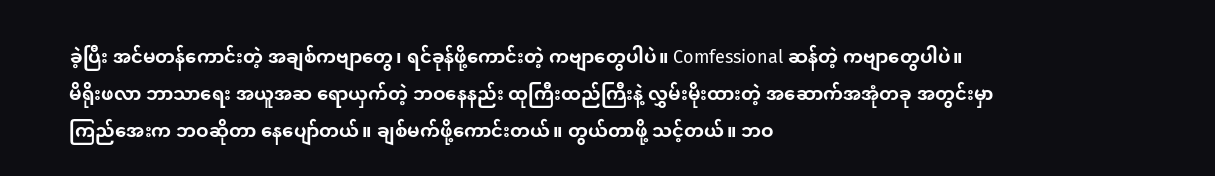ခဲ့ပြီး အင်မတန်ကောင်းတဲ့ အချစ်ကဗျာတွေ၊ ရင်ခုန်ဖို့ကောင်းတဲ့ ကဗျာတွေပါပဲ။ Comfessional ဆန်တဲ့ ကဗျာတွေပါပဲ။
မိရိုးဖလာ ဘာသာရေး အယူအဆ ရောယှက်တဲ့ ဘဝနေနည်း ထုကြီးထည်ကြီးနဲ့ လွှမ်းမိုးထားတဲ့ အဆောက်အအုံတခု အတွင်းမှာ ကြည်အေးက ဘဝဆိုတာ နေပျော်တယ်။ ချစ်မက်ဖို့ကောင်းတယ်။ တွယ်တာဖို့ သင့်တယ်။ ဘဝ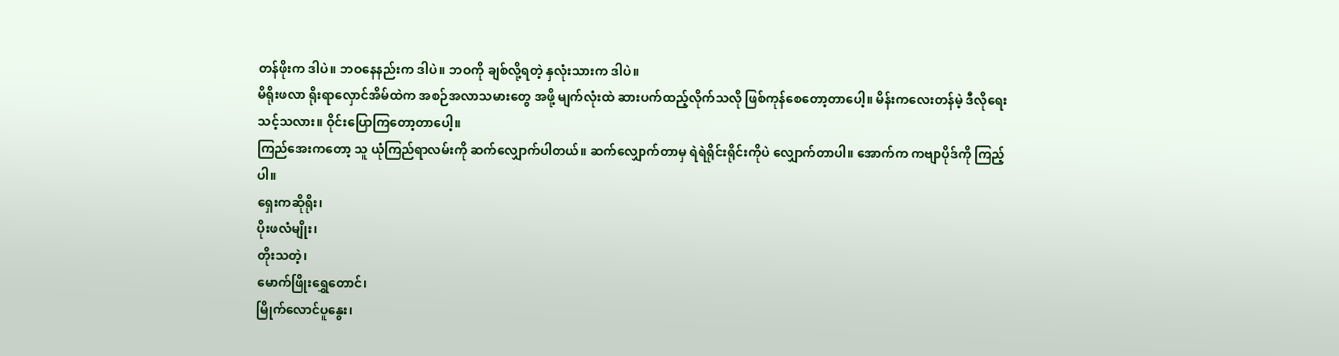တန်ဖိုးက ဒါပဲ။ ဘဝနေနည်းက ဒါပဲ။ ဘဝကို ချစ်လို့ရတဲ့ နှလုံးသားက ဒါပဲ။
မိရိုးဖလာ ရိုးရာလှောင်အိမ်ထဲက အစဉ်အလာသမားတွေ အဖို့ မျက်လုံးထဲ ဆားပက်ထည့်လိုက်သလို ဖြစ်ကုန်စေတော့တာပေါ့။ မိန်းကလေးတန်မဲ့ ဒီလိုရေးသင့်သလား။ ဝိုင်းပြောကြတော့တာပေါ့။
ကြည်အေးကတော့ သူ ယုံကြည်ရာလမ်းကို ဆက်လျှောက်ပါတယ်။ ဆက်လျှောက်တာမှ ရဲရဲရိုင်းရိုင်းကိုပဲ လျှောက်တာပါ။ အောက်က ကဗျာပိုဒ်ကို ကြည့်ပါ။
ရှေးကဆိုရိုး၊
ပိုးဖလံမျိုး၊
တိုးသတဲ့၊
မောက်ဖြိုးရွှေတောင်၊
မြိုက်လောင်ပူနွေး၊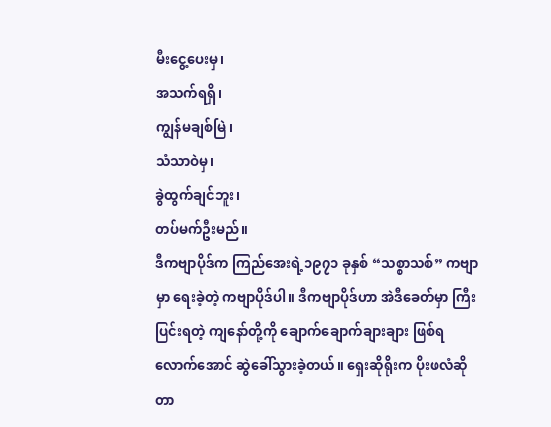မီးငွေ့ပေးမှ၊
အသက်ရရှိ၊
ကျွန်မချစ်မြဲ၊
သံသာဝဲမှ၊
ခွဲထွက်ချင်ဘူး၊
တပ်မက်ဦးမည်။
ဒီကဗျာပိုဒ်က ကြည်အေးရဲ့၁၉၇၁ ခုနှစ် “သစ္စာသစ်” ကဗျာမှာ ရေးခဲ့တဲ့ ကဗျာပိုဒ်ပါ။ ဒီကဗျာပိုဒ်ဟာ အဲဒီခေတ်မှာ ကြီးပြင်းရတဲ့ ကျနော်တို့ကို ချောက်ချောက်ချားချား ဖြစ်ရလောက်အောင် ဆွဲခေါ်သွားခဲ့တယ်။ ရှေးဆိုရိုးက ပိုးဖလံဆိုတာ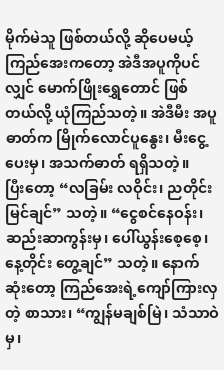မိုက်မဲသူ ဖြစ်တယ်လို့ ဆိုပေမယ့် ကြည်အေးကတော့ အဲဒီအပူကိုပင်လျှင် မောက်ဖြိုးရွှေတောင် ဖြစ်တယ်လို့ ယုံကြည်သတဲ့။ အဲဒီမီး အပူဓာတ်က မြိုက်လောင်ပူနွေး၊ မီးငွေ့ပေးမှ၊ အသက်ဓာတ် ရရှိသတဲ့။
ပြီးတော့ “လခြမ်း လဝိုင်း၊ ညတိုင်းမြင်ချင်” သတဲ့။ “ငွေစင်နေဝန်း၊ ဆည်းဆာကွန်းမှ၊ ပေါ်ယွန်းစေ့စေ့၊ နေ့တိုင်း တွေ့ချင်” သတဲ့။ နောက်ဆုံးတော့ ကြည်အေးရဲ့ကျော်ကြားလှတဲ့ စာသား၊ “ကျွန်မချစ်မြဲ၊ သံသာဝဲမှ၊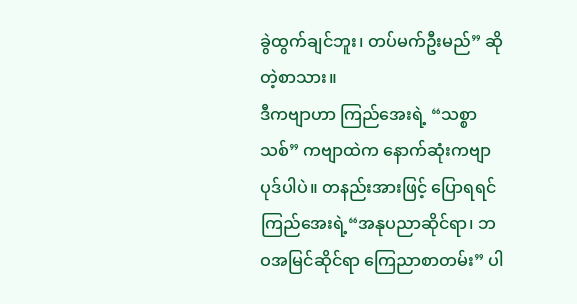ခွဲထွက်ချင်ဘူး၊ တပ်မက်ဦးမည်” ဆို တဲ့စာသား။
ဒီကဗျာဟာ ကြည်အေးရဲ့ “သစ္စာသစ်” ကဗျာထဲက နောက်ဆုံးကဗျာပုဒ်ပါပဲ။ တနည်းအားဖြင့် ပြောရရင် ကြည်အေးရဲ့“အနုပညာဆိုင်ရာ၊ ဘဝအမြင်ဆိုင်ရာ ကြေညာစာတမ်း” ပါ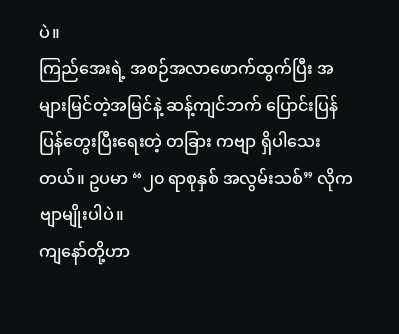ပဲ။
ကြည်အေးရဲ့ အစဉ်အလာဖောက်ထွက်ပြီး အများမြင်တဲ့အမြင်နဲ့ ဆန့်ကျင်ဘက် ပြောင်းပြန် ပြန်တွေးပြီးရေးတဲ့ တခြား ကဗျာ ရှိပါသေးတယ်။ ဥပမာ “၂၀ ရာစုနှစ် အလွမ်းသစ်” လိုကဗျာမျိုးပါပဲ။
ကျနော်တို့ဟာ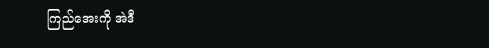ကြည်အေးကို အဲဒီ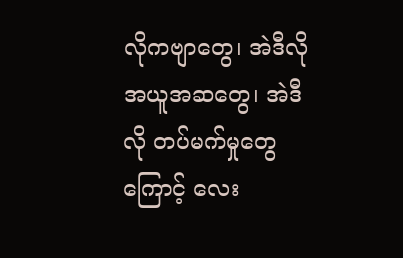လိုကဗျာတွေ၊ အဲဒီလို အယူအဆတွေ၊ အဲဒီလို တပ်မက်မှုတွေကြောင့် လေး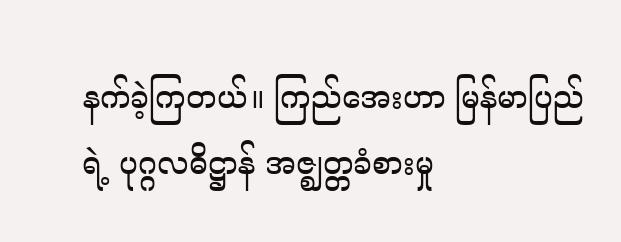နက်ခဲ့ကြတယ်။ ကြည်အေးဟာ မြန်မာပြည်ရဲ့ ပုဂ္ဂလဓိဋ္ဌာန် အဇ္ဈတ္တခံစားမှု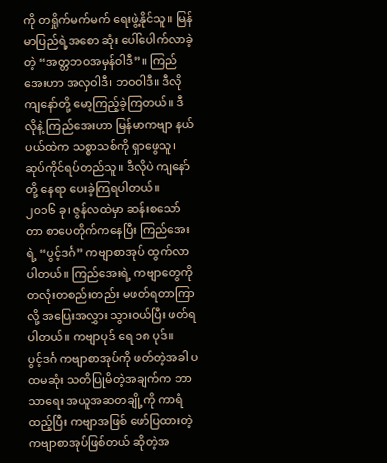ကို တရှိုက်မက်မက် ရေးဖွဲ့နိုင်သူ။ မြန်မာပြည်ရဲ့အစော ဆုံး ပေါ်ပေါက်လာခဲ့တဲ့ “အတ္တဘဝအမှန်ဝါဒီ”။ ကြည်အေးဟာ အလှဝါဒီ၊ ဘဝဝါဒီ။ ဒီလို ကျနော်တို့ မော့ကြည့်ခဲ့ကြတယ်။ ဒီလိုနဲ့ ကြည်အေးဟာ မြန်မာကဗျာ နယ်ပယ်ထဲက သစ္စာသစ်ကို ရှာဖွေသူ၊ ဆုပ်ကိုင်ရပ်တည်သူ။ ဒီလိုပဲ ကျနော်တို့ နေရာ ပေးခဲ့ကြရပါတယ်။
၂၀၁၆ ခု၊ ဇွန်လထဲမှာ ဆန်းစသော်တာ စာပေတိုက်ကနေပြီး ကြည်အေးရဲ့ “ပွင့်ဒင်္ဂ” ကဗျာစာအုပ် ထွက်လာပါတယ်။ ကြည်အေးရဲ့ ကဗျာတွေကို တလုံးတစည်းတည်း မဖတ်ရတာကြာလို့ အပြေးအလွှား သွားဝယ်ပြီး ဖတ်ရပါတယ်။ ကဗျာပုဒ် ရေ ၁၈ ပုဒ်။
ပွင့်ဒင်္ဂ ကဗျာစာအုပ်ကို ဖတ်တဲ့အခါ ပထမဆုံး သတိပြုမိတဲ့အချက်က ဘာသာရေး အယူအဆတချို့ကို ကာရံထည့်ပြီး ကဗျာအဖြစ် ဖော်ပြထားတဲ့ ကဗျာစာအုပ်ဖြစ်တယ် ဆိုတဲ့အ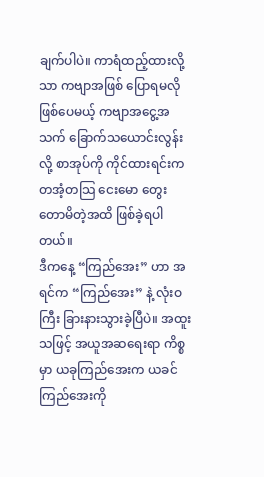ချက်ပါပဲ။ ကာရံထည့်ထားလို့သာ ကဗျာအဖြစ် ပြောရမလို ဖြစ်ပေမယ့် ကဗျာအငွေ့အသက် ခြောက်သယောင်းလွန်းလို့ စာအုပ်ကို ကိုင်ထားရင်းက တအံ့တသြ ငေးမော တွေးတောမိတဲ့အထိ ဖြစ်ခဲ့ရပါတယ်။
ဒီကနေ့ “ကြည်အေး” ဟာ အရင်က “ကြည်အေး” နဲ့ လုံးဝကြီး ခြားနားသွားခဲ့ပြီပဲ။ အထူးသဖြင့် အယူအဆရေးရာ ကိစ္စမှာ ယခုကြည်အေးက ယခင်ကြည်အေးကို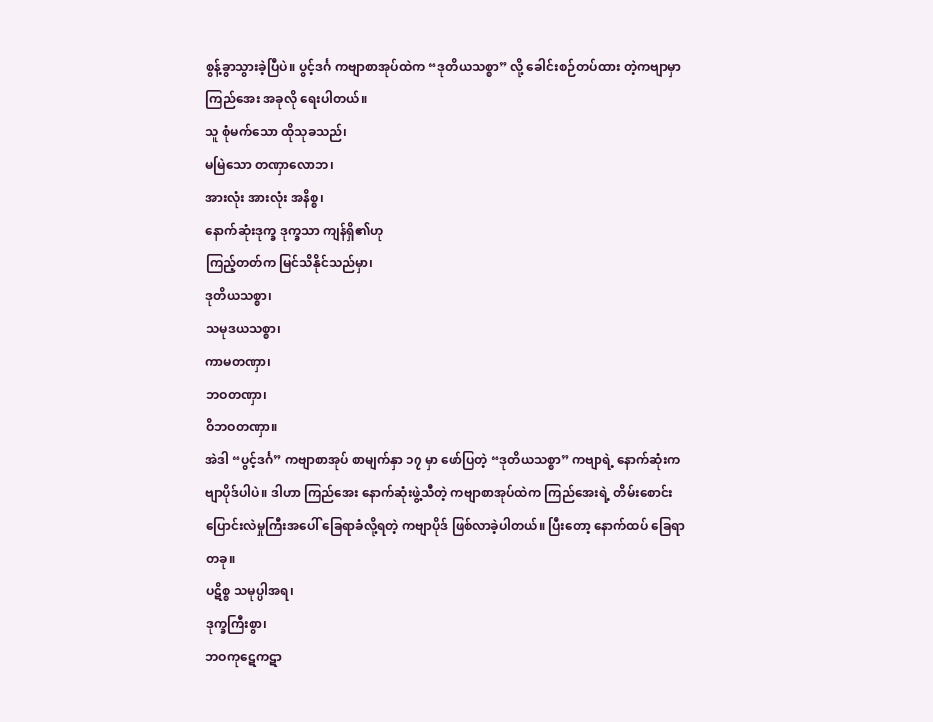စွန့်ခွာသွားခဲ့ပြီပဲ။ ပွင့်ဒင်္ဂ ကဗျာစာအုပ်ထဲက “ဒုတိယသစ္စာ” လို့ ခေါင်းစဉ်တပ်ထား တဲ့ကဗျာမှာ ကြည်အေး အခုလို ရေးပါတယ်။
သူ စုံမက်သော ထိုသုခသည်၊
မမြဲသော တဏှာလောဘ၊
အားလုံး အားလုံး အနိစ္စ၊
နောက်ဆုံးဒုက္ခ ဒုက္ခသာ ကျန်ရှိ၏ဟု
ကြည့်တတ်က မြင်သိနိုင်သည်မှာ၊
ဒုတိယသစ္စာ၊
သမုဒယသစ္စာ၊
ကာမတဏှာ၊
ဘဝတဏှာ၊
ဝိဘဝတဏှာ။
အဲဒါ “ပွင့်ဒင်္ဂ” ကဗျာစာအုပ် စာမျက်နှာ ၁၇ မှာ ဖော်ပြတဲ့ “ဒုတိယသစ္စာ” ကဗျာရဲ့ နောက်ဆုံးကဗျာပိုဒ်ပါပဲ။ ဒါဟာ ကြည်အေး နောက်ဆုံးဖွဲ့သီတဲ့ ကဗျာစာအုပ်ထဲက ကြည်အေးရဲ့ တိမ်းစောင်း ပြောင်းလဲမှုကြီးအပေါ် ခြေရာခံလို့ရတဲ့ ကဗျာပိုဒ် ဖြစ်လာခဲ့ပါတယ်။ ပြီးတော့ နောက်ထပ် ခြေရာတခု။
ပဋိစ္စ သမုပ္ပါအရ၊
ဒုက္ခကြီးစွာ၊
ဘဝကုဋေကဋာ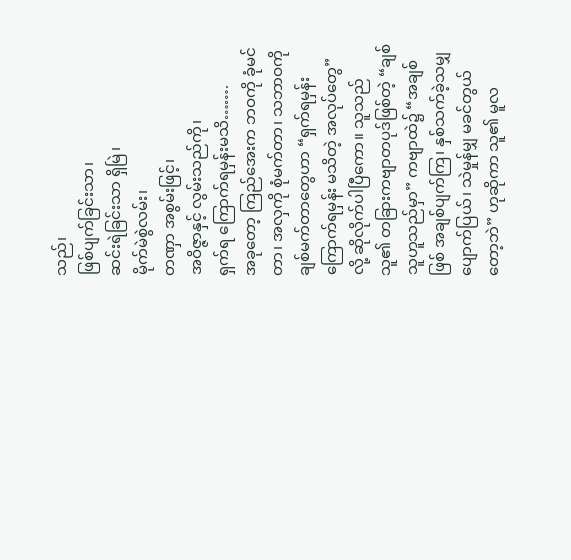သည်၊
ဖြစ်ပျက်ခြင်းသာ၊
ဆင်းရဲခြင်းသာ ရှိမြဲ၊
မိုက်မဲစွဲလမ်း၊
တဏှာ အစွမ်းဖြင့်၊
အဝိဇ္ဇာနှင့် လွမ်းသည်ကို၊
ရှက်ရ ကြောက်ရမှန်းမသိ…….
အခုတော့ ကြည်အေးက ဘဝကို ခုံမင်တာ၊ အလှကို စုံမက်တာ၊ သဘာဝကို ချစ်မက်တာတွေဟာ “ရှက်ရမှန်း ကြောက်ရမှန်း မသိတဲ့ အလုပ်တွေ” လို့ ဆိုလိုက်ပါပြီကော။ သူသည် သူ၏ တခြားကဗျာတပုဒ်ဖြစ်တဲ့ “ချစ်သူဟူသည်မှာ” ကဗျာထဲ၌ “အချစ်ဖြစ် အချစ်ပျက်ကြ၊ နှစ်သက်ခဲ့သမျှ ပျောက်ပြယ်၊ သဲမှုန်မျှ မခင်တွယ်တော့ဘဲ” ဟုဆိုကာ သူ၏ မူလ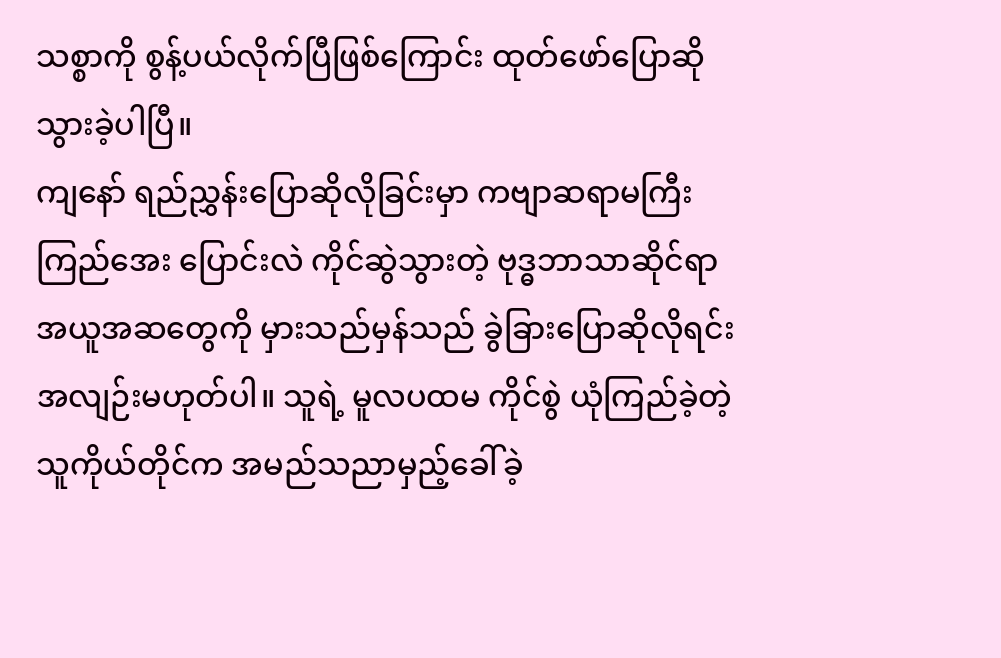သစ္စာကို စွန့်ပယ်လိုက်ပြီဖြစ်ကြောင်း ထုတ်ဖော်ပြောဆိုသွားခဲ့ပါပြီ။
ကျနော် ရည်ညွှန်းပြောဆိုလိုခြင်းမှာ ကဗျာဆရာမကြီး ကြည်အေး ပြောင်းလဲ ကိုင်ဆွဲသွားတဲ့ ဗုဒ္ဓဘာသာဆိုင်ရာ အယူအဆတွေကို မှားသည်မှန်သည် ခွဲခြားပြောဆိုလိုရင်း အလျဉ်းမဟုတ်ပါ။ သူရဲ့ မူလပထမ ကိုင်စွဲ ယုံကြည်ခဲ့တဲ့ သူကိုယ်တိုင်က အမည်သညာမှည့်ခေါ်ခဲ့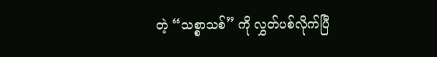တဲ့ “သစ္စာသစ်” ကို လွှတ်ပစ်လိုက်ပြီ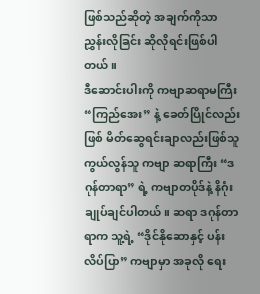ဖြစ်သည်ဆိုတဲ့ အချက်ကိုသာ ညွှန်းလိုခြင်း ဆိုလိုရင်းဖြစ်ပါတယ်။
ဒီဆောင်းပါးကို ကဗျာဆရာမကြီး “ကြည်အေး” နဲ့ ခေတ်ပြိုင်လည်းဖြစ် မိတ်ဆွေရင်းချာလည်းဖြစ်သူ ကွယ်လွန်သူ ကဗျာ ဆရာကြီး “ဒဂုန်တာရာ” ရဲ့ ကဗျာတပိုဒ်နဲ့ နိဂုံးချုပ်ချင်ပါတယ်။ ဆရာ ဒဂုန်တာရာက သူ့ရဲ့ “ဒိုင်နိုဆောနှင့် ပန်းလိပ်ပြာ” ကဗျာမှာ အခုလို ရေး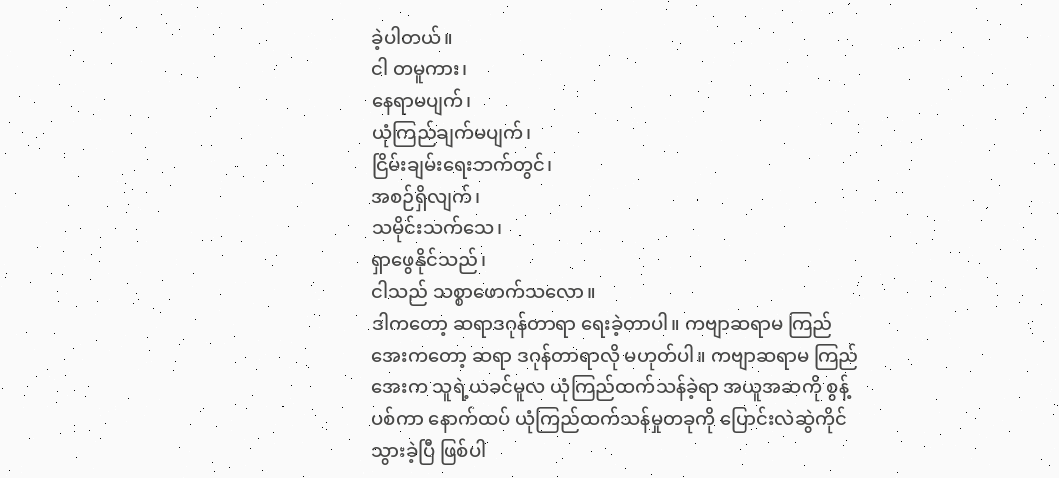ခဲ့ပါတယ်။
ငါ တမူကား၊
နေရာမပျက်၊
ယုံကြည်ချက်မပျက်၊
ငြိမ်းချမ်းရေးဘက်တွင်၊
အစဉ်ရှိလျက်၊
သမိုင်းသက်သေ၊
ရှာဖွေနိုင်သည်၊
ငါသည် သစ္စာဖောက်သလော။
ဒါကတော့ ဆရာဒဂုန်တာရာ ရေးခဲ့တာပါ။ ကဗျာဆရာမ ကြည်အေးကတော့ ဆရာ ဒဂုန်တာရာလို မဟုတ်ပါ။ ကဗျာဆရာမ ကြည်အေးက သူရဲ့ယခင်မူလ ယုံကြည်ထက်သန်ခဲ့ရာ အယူအဆကို စွန့်ပစ်ကာ နောက်ထပ် ယုံကြည်ထက်သန်မှုတခုကို ပြောင်းလဲဆွဲကိုင်သွားခဲ့ပြီ ဖြစ်ပါ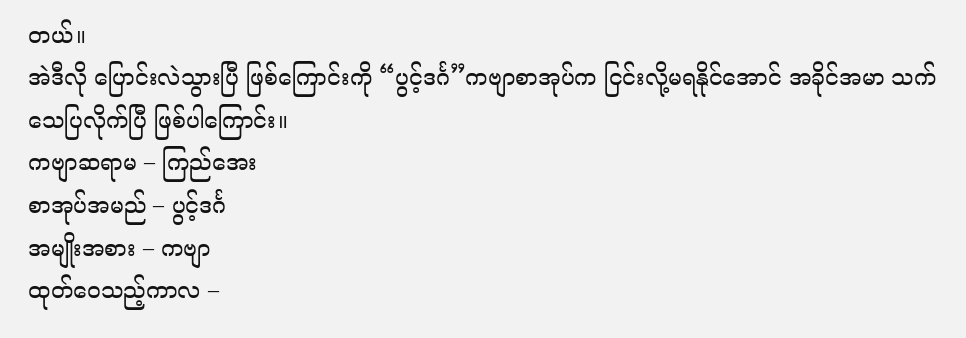တယ်။
အဲဒီလို ပြောင်းလဲသွားပြီ ဖြစ်ကြောင်းကို “ပွင့်ဒင်္ဂ”ကဗျာစာအုပ်က ငြင်းလို့မရနိုင်အောင် အခိုင်အမာ သက်သေပြလိုက်ပြီ ဖြစ်ပါကြောင်း။
ကဗျာဆရာမ – ကြည်အေး
စာအုပ်အမည် – ပွင့်ဒင်္ဂ
အမျိုးအစား – ကဗျာ
ထုတ်ဝေသည့်ကာလ –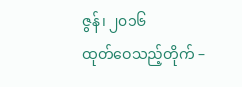ဇွန်၊ ၂၀၁၆
ထုတ်ဝေသည့်တိုက် –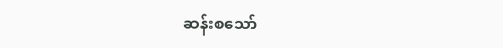ဆန်းစသော်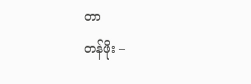တာ
တန်ဖိုး –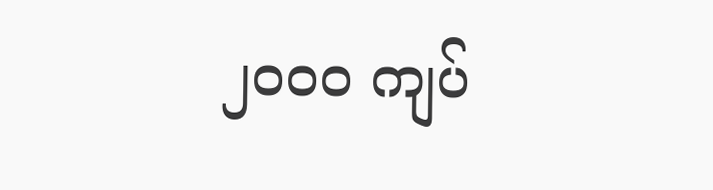၂၀၀၀ ကျပ်